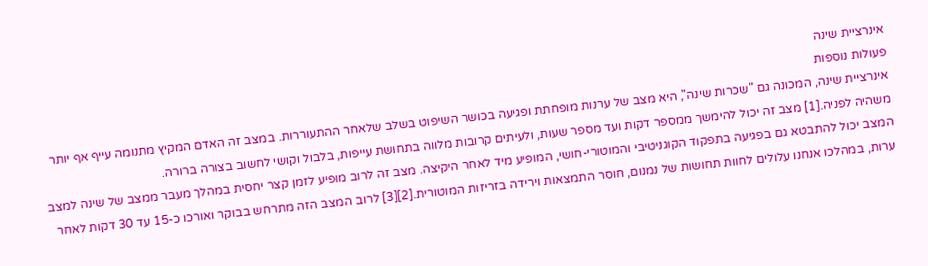אינרציית שינה
פעולות נוספות
אינרציית שינה, המכונה גם "שכרות שינה", היא מצב של ערנות מופחתת ופגיעה בכושר השיפוט בשלב שלאחר ההתעוררות. במצב זה האדם המקיץ מתנומה עייף אף יותר משהיה לפניה.[1] מצב זה יכול להימשך ממספר דקות ועד מספר שעות, ולעיתים קרובות מלווה בתחושת עייפות, בלבול וקושי לחשוב בצורה ברורה.
המצב יכול להתבטא גם בפגיעה בתפקוד הקוגניטיבי והמוטורי-חושי, המופיע מיד לאחר היקיצה. מצב זה לרוב מופיע לזמן קצר יחסית במהלך מעבר ממצב של שינה למצב ערות, במהלכו אנחנו עלולים לחוות תחושות של נמנום, חוסר התמצאות וירידה בזריזות המוטורית.[2][3] לרוב המצב הזה מתרחש בבוקר ואורכו כ-15 עד 30 דקות לאחר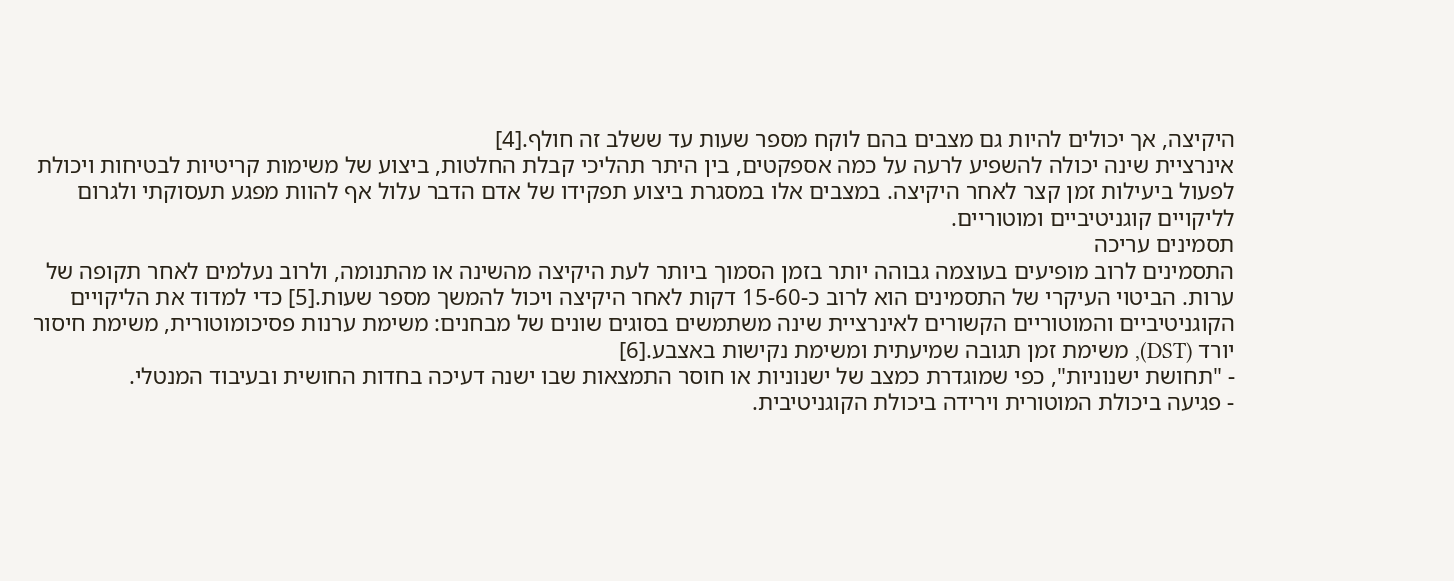היקיצה, אך יכולים להיות גם מצבים בהם לוקח מספר שעות עד ששלב זה חולף.[4]
אינרציית שינה יכולה להשפיע לרעה על כמה אספקטים, בין היתר תהליכי קבלת החלטות, ביצוע של משימות קריטיות לבטיחות ויכולת לפעול ביעילות זמן קצר לאחר היקיצה. במצבים אלו במסגרת ביצוע תפקידו של אדם הדבר עלול אף להוות מפגע תעסוקתי ולגרום לליקויים קוגניטיביים ומוטוריים.
תסמינים עריכה
התסמינים לרוב מופיעים בעוצמה גבוהה יותר בזמן הסמוך ביותר לעת היקיצה מהשינה או מהתנומה, ולרוב נעלמים לאחר תקופה של ערות. הביטוי העיקרי של התסמינים הוא לרוב כ-15-60 דקות לאחר היקיצה ויכול להמשך מספר שעות.[5] כדי למדוד את הליקויים הקוגניטיביים והמוטוריים הקשורים לאינרציית שינה משתמשים בסוגים שונים של מבחנים: משימת ערנות פסיכומוטורית, משימת חיסור יורד (DST), משימת זמן תגובה שמיעתית ומשימת נקישות באצבע.[6]
- "תחושת ישנוניות", כפי שמוגדרת כמצב של ישנוניות או חוסר התמצאות שבו ישנה דעיכה בחדות החושית ובעיבוד המנטלי.
- פגיעה ביכולת המוטורית וירידה ביכולת הקוגניטיבית.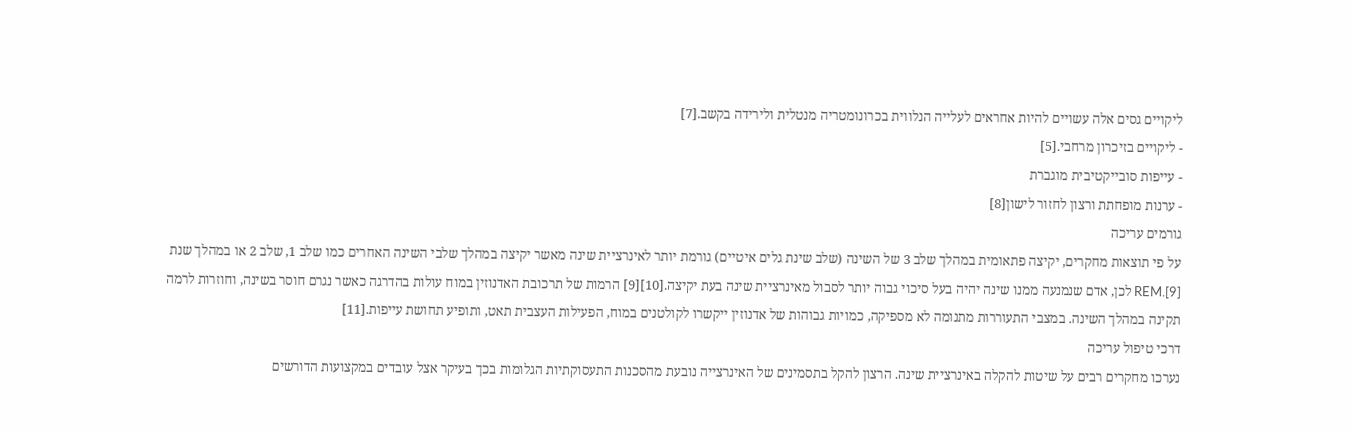ליקויים גסים אלה עשויים להיות אחראים לעלייה הנלווית בכרונומטריה מנטלית ולירידה בקשב.[7]
- ליקויים בזיכרון מרחבי.[5]
- עייפות סובייקטיבית מוגברת
- ערנות מופחתת ורצון לחזור לישון[8]
גורמים עריכה
על פי תוצאות מחקרים, יקיצה פתאומית במהלך שלב 3 של השינה (שלב שינת גלים איטיים) גורמת יותר לאינרציית שינה מאשר יקיצה במהלך שלבי השינה האחרים כמו שלב 1, שלב 2 או במהלך שנת REM.[9] לכן, אדם שנמנעה ממנו שינה יהיה בעל סיכוי גבוה יותר לסבול מאינרציית שינה בעת יקיצה.[10][9] הרמות של תרכובת האדנוזין במוח עולות בהדרגה כאשר נגרם חוסר בשינה, וחוזרות לרמה תקינה במהלך השינה. במצבי התעוררות מתנומה לא מספיקה, כמויות גבוהות של אדנוזין ייקשרו לקולטנים במוח, הפעילות העצבית תאט, ותופיע תחושת עייפות.[11]
דרכי טיפול עריכה
נערכו מחקרים רבים על שיטות להקלה באינרציית שינה. הרצון להקל בתסמינים של האינרצייה נובעת מהסכנות התעסוקתיות הגלומות בכך בעיקר אצל עובדים במקצועות הדורשים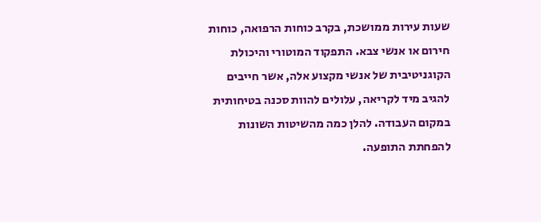שעות עירות ממושכת, בקרב כוחות הרפואה, כוחות חירום או אנשי צבא. התפקוד המוטורי והיכולת הקוגניטיבית של אנשי מקצוע אלה, אשר חייבים להגיב מיד לקריאה, עלולים להוות סכנה בטיחותית במקום העבודה. להלן כמה מהשיטות השונות להפחתת התופעה.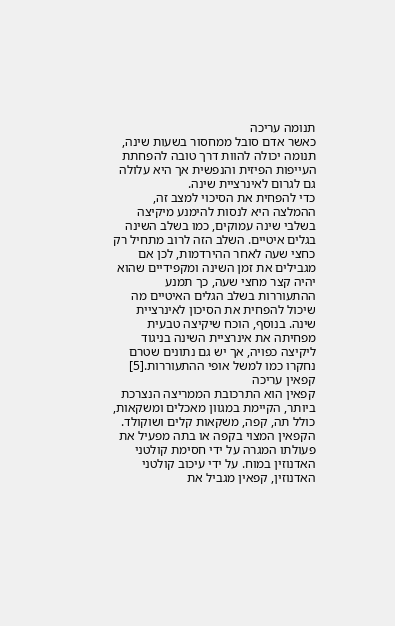תנומה עריכה
כאשר אדם סובל ממחסור בשעות שינה, תנומה יכולה להוות דרך טובה להפחתת העייפות הפיזית והנפשית אך היא עלולה גם לגרום לאינרציית שינה.
כדי להפחית את הסיכוי למצב זה, ההמלצה היא לנסות להימנע מיקיצה בשלבי שינה עמוקים, כמו בשלב השינה בגלים איטיים. השלב הזה לרוב מתחיל רק כחצי שעה לאחר ההירדמות, לכן אם מגבילים את זמן השינה ומקפידיים שהוא יהיה קצר מחצי שעה, כך תמנע ההתעוררות בשלב הגלים האיטיים מה שיכול להפחית את הסיכון לאינרציית שינה. בנוסף, הוכח שיקיצה טבעית מפחיתה את אינרציית השינה בניגוד ליקיצה כפויה, אך יש גם נתונים שטרם נחקרו כמו למשל אופי ההתעוררות.[5]
קפאין עריכה
קפאין הוא התרכובת הממריצה הנצרכת ביותר, הקיימת במגוון מאכלים ומשקאות, כולל תה, קפה, משקאות קלים ושוקולד. הקפאין המצוי בקפה או בתה מפעיל את פעולתו המגרה על ידי חסימת קולטני האדנוזין במוח. על ידי עיכוב קולטני האדנוזין, קפאין מגביל את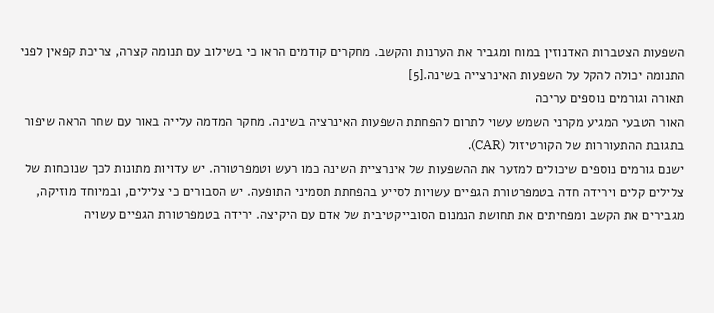השפעות הצטברות האדנוזין במוח ומגביר את הערנות והקשב. מחקרים קודמים הראו כי בשילוב עם תנומה קצרה, צריכת קפאין לפני התנומה יכולה להקל על השפעות האינרצייה בשינה.[5]
תאורה וגורמים נוספים עריכה
האור הטבעי המגיע מקרני השמש עשוי לתרום להפחתת השפעות האינרציה בשינה. מחקר המדמה עלייה באור עם שחר הראה שיפור בתגובת ההתעוררות של הקורטיזול (CAR).
ישנם גורמים נוספים שיכולים למזער את ההשפעות של אינרציית השינה כמו רעש וטמפרטורה. יש עדויות מתונות לכך שנוכחות של צלילים קלים וירידה חדה בטמפרטורת הגפיים עשויות לסייע בהפחתת תסמיני התופעה. יש הסבורים כי צלילים, ובמיוחד מוזיקה, מגבירים את הקשב ומפחיתים את תחושת הנמנום הסובייקטיבית של אדם עם היקיצה. ירידה בטמפרטורת הגפיים עשויה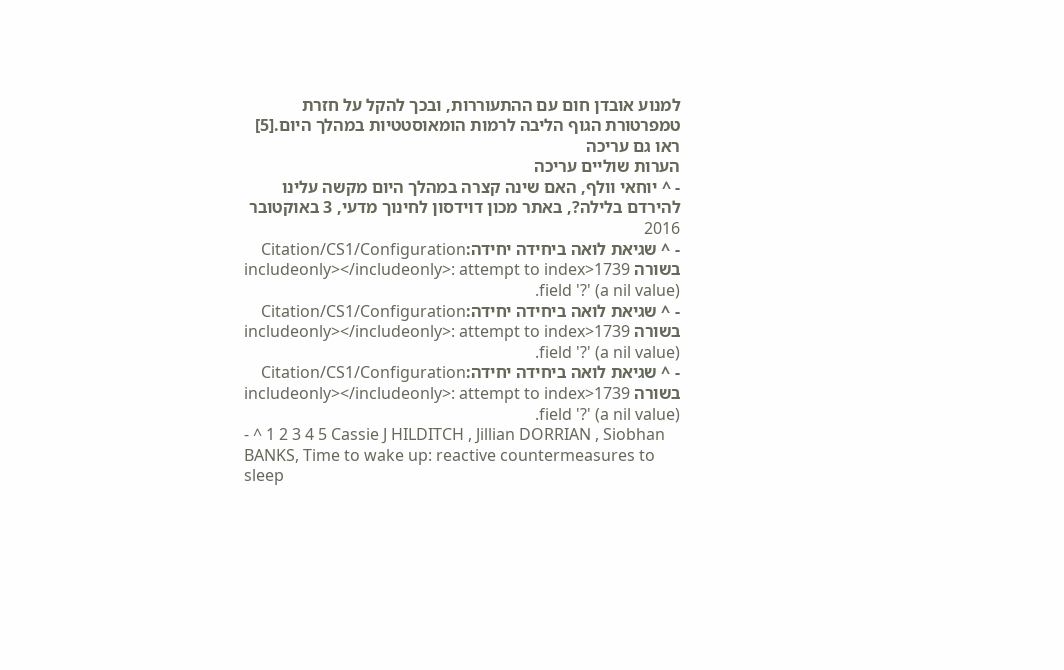למנוע אובדן חום עם ההתעוררות, ובכך להקל על חזרת טמפרטורת הגוף הליבה לרמות הומאוסטטיות במהלך היום.[5]
ראו גם עריכה
הערות שוליים עריכה
- ^ יוחאי וולף, האם שינה קצרה במהלך היום מקשה עלינו להירדם בלילה?, באתר מכון דוידסון לחינוך מדעי, 3 באוקטובר 2016
- ^ שגיאת לואה ביחידה יחידה:Citation/CS1/Configuration בשורה 1739<includeonly></includeonly>: attempt to index field '?' (a nil value).
- ^ שגיאת לואה ביחידה יחידה:Citation/CS1/Configuration בשורה 1739<includeonly></includeonly>: attempt to index field '?' (a nil value).
- ^ שגיאת לואה ביחידה יחידה:Citation/CS1/Configuration בשורה 1739<includeonly></includeonly>: attempt to index field '?' (a nil value).
- ^ 1 2 3 4 5 Cassie J HILDITCH , Jillian DORRIAN , Siobhan BANKS, Time to wake up: reactive countermeasures to sleep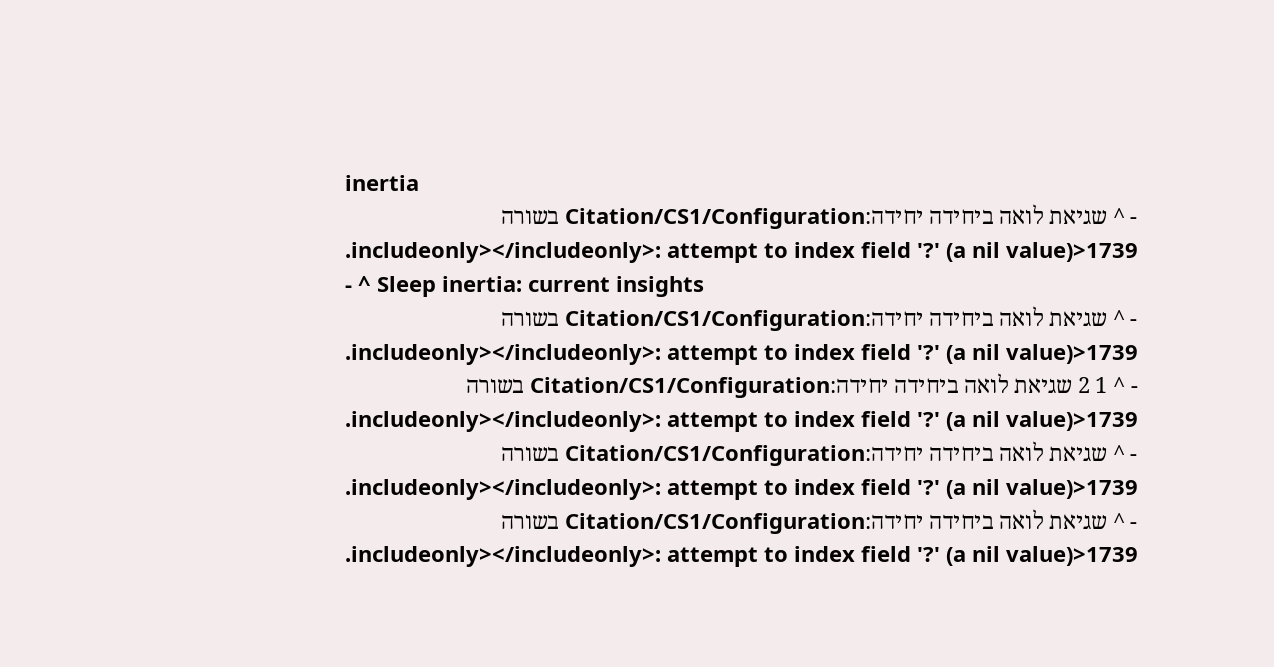inertia
- ^ שגיאת לואה ביחידה יחידה:Citation/CS1/Configuration בשורה 1739<includeonly></includeonly>: attempt to index field '?' (a nil value).
- ^ Sleep inertia: current insights
- ^ שגיאת לואה ביחידה יחידה:Citation/CS1/Configuration בשורה 1739<includeonly></includeonly>: attempt to index field '?' (a nil value).
- ^ 1 2 שגיאת לואה ביחידה יחידה:Citation/CS1/Configuration בשורה 1739<includeonly></includeonly>: attempt to index field '?' (a nil value).
- ^ שגיאת לואה ביחידה יחידה:Citation/CS1/Configuration בשורה 1739<includeonly></includeonly>: attempt to index field '?' (a nil value).
- ^ שגיאת לואה ביחידה יחידה:Citation/CS1/Configuration בשורה 1739<includeonly></includeonly>: attempt to index field '?' (a nil value).